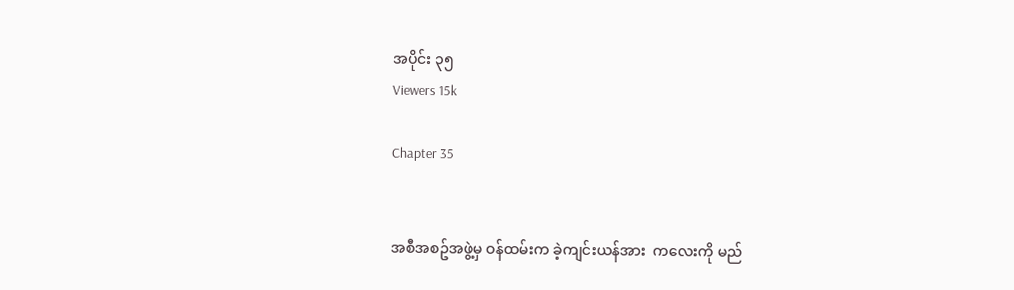အပိုင်း ၃၅
Viewers 15k

Chapter 35


အစီအစဥ်အဖွဲ့မှ ဝန်ထမ်းက ခဲ့ကျင်းယန်အား  ကလေးကို မည်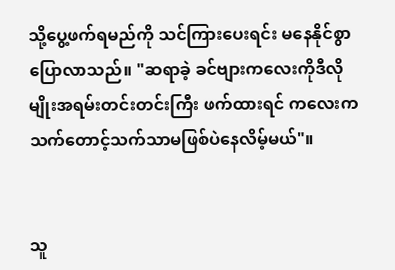သို့ပွေ့ဖက်ရမည်ကို သင်ကြားပေးရင်း မနေနိုင်စွာပြောလာသည်။ "ဆရာခဲ့ ခင်ဗျားကလေးကိုဒီလိုမျိုးအရမ်းတင်းတင်းကြီး ဖက်ထားရင် ကလေးကသက်တောင့်သက်သာမဖြစ်ပဲနေလိမ့်မယ်"။


သူ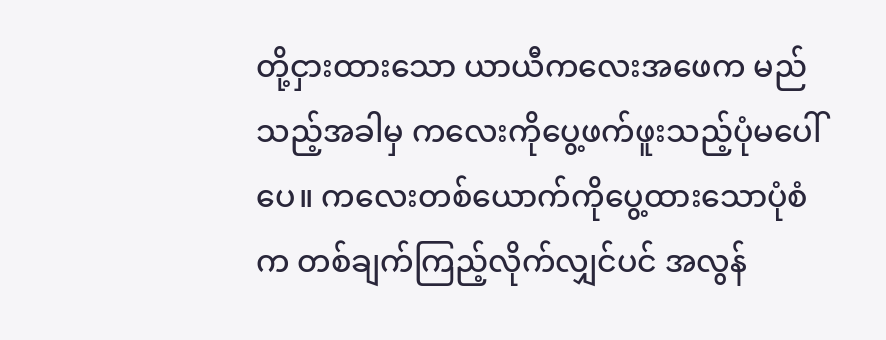တို့ငှားထားသော ယာယီကလေးအဖေက မည်သည့်အခါမှ ကလေးကိုပွေ့ဖက်ဖူးသည့်ပုံမပေါ်ပေ။ ကလေးတစ်ယောက်ကိုပွေ့ထားသောပုံစံက တစ်ချက်ကြည့်လိုက်လျှင်ပင် အလွန်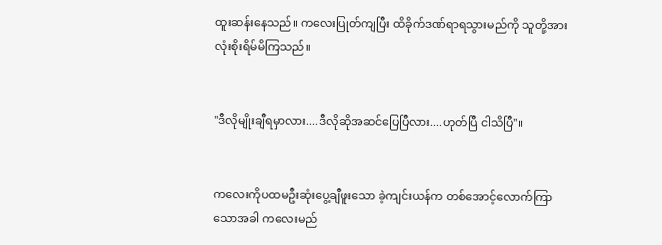ထူးဆန်းနေသည်။ ကလေးပြုတ်ကျပြီး ထိခိုက်ဒဏ်ရာရသွားမည်ကို သူတို့အားလုံးစိုးရိမ်မိကြသည်။


"ဒီလိုမျိုးချီရမှာလား....ဒီလိုဆိုအဆင်ပြေပြီလား....ဟုတ်ပြီ ငါသိပြီ"။


ကလေးကိုပထမဦးဆုံးပွေ့ချီဖူးသော ခဲ့ကျင်းယန်က တစ်အောင့်လောက်ကြာသောအခါ ကလေးမည်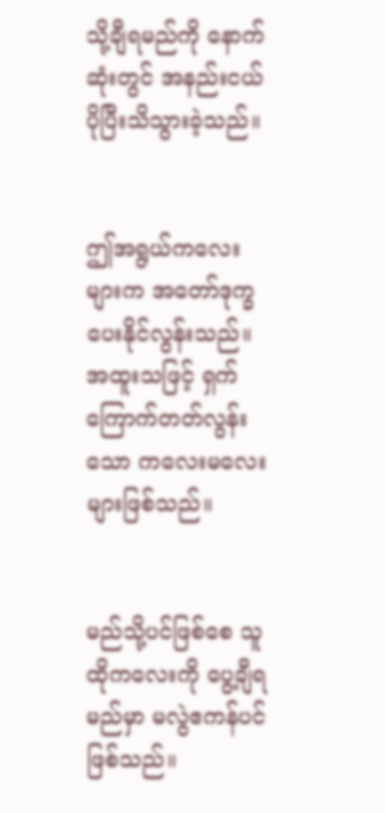သို့ချီရမည်ကို နောက်ဆုံးတွင် အနည်းငယ်ပိုပြီးသိသွားခဲ့သည်။


ဤအရွယ်ကလေးများက အတော်ဒုက္ခပေးနိုင်လွန်းသည်။ အထူးသဖြင့် ရှက်ကြောက်တတ်လွန်းသော ကလေးမလေးများဖြစ်သည်။


မည်သို့ပင်ဖြစ်စေ သူထိုကလေးကို ပွေ့ချီရမည်မှာ မလွဲဧကန်ပင်ဖြစ်သည်။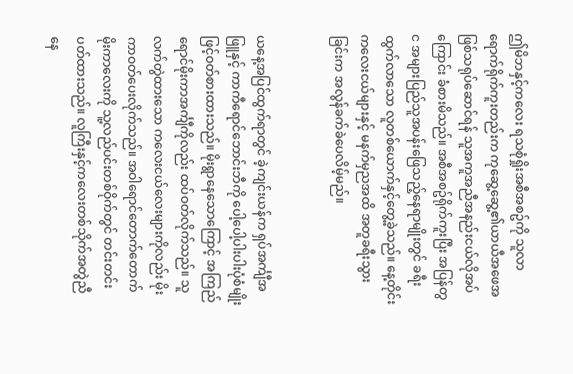ဤမိဘနှင့်ကလေး ရသစုံရှိုးအစီအစဥ်ကို သူလာရောက်ရိုက်ကူးတည်းက ကုဆွေ့ဆွေ့၏ယာယီအဖေအဖြစ်သရုပ်ဆောင်ရန် သူအကူအညီအနည်းငယ်လိုအပ်ကြောင်း ခံစားမိသည်။ အစီအစဥ်ရိုက်ကူးပြီး အပြန်တွင အများပြည်သူအပန်းဖြေသည့်နေရာမျိုးတွင် ခရီးထွက်လာသော လူတစ်ယောက်နှင့်တွေ့ခဲ့သည်။ နေ့တိုင်း ကလေးငယ်များနှင့် မနက်မှညအထိ အတူခရီးသွားခြင်းက အလွန်ခက်ခဲပေလိမ့်မည်။


ယနေ့အပြင်ထွက်ရာတွင် ခဲ့ကျင်းယန်က ရှပ်အင်္ကျီအဖြူနှင့် ကာကီရောင်ဘောင်းဘီကို ပေါ့ပေါ့ပါးပါးပုံစံမျိုးဖြင့်ဝတ်စားထားသည်။ မိုးရွာနေသောကြောင့် အကြည်ရောင်မိုးကာအင်္ကျီကိုလည်း ထပ်ဝတ်လိုက်သည်။ သူလက်တွဲထားသော ကလေးငယ်လေးများကိုလည်း မိုးကာဝတ်ပေးလိုက်သည်။ အဝါရောင်တောက်တောက် မိုးကာလေးကို သူ့လည်ပင်းတစ်ဝိုက်တွင် တင်းတင်းပတ်ထားသည်။ လူကြီးနှင့်ကလေးတစ်သိုက်အတွဲညီနေ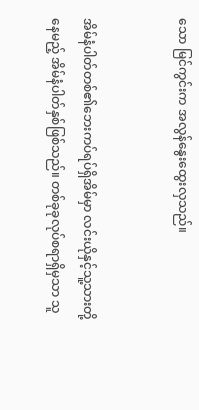သော မြင်ကွင်းက အလွန်နွေးထွေးလှသည်။


အိမ်နံပါတ်တစ်၏ဘေးကပ်ရပ်ရှိအိမ်မှာ လင်းယိုနှင့်သူ့သားတို့နေမည့် အိမ်နံပါတ်နှစ်ဖြစ်သည်။ တစ်ခုခုလုပ်စရာရှိမှသာ သူ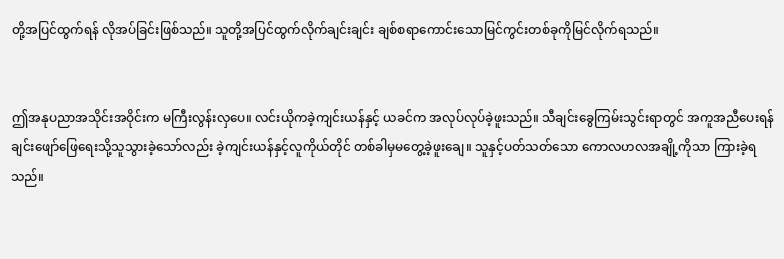တို့အပြင်ထွက်ရန် လိုအပ်ခြင်းဖြစ်သည်။ သူတို့အပြင်ထွက်လိုက်ချင်းချင်း ချစ်စရာကောင်းသောမြင်ကွင်းတစ်ခုကိုမြင်လိုက်ရသည်။


ဤအနုပညာအသိုင်းအဝိုင်းက မကြီးလွန်းလှပေ။ လင်းယိုကခဲ့ကျင်းယန်နှင့် ယခင်က အလုပ်လုပ်ခဲ့ဖူးသည်။ သီချင်းခွေကြမ်းသွင်းရာတွင် အကူအညီပေးရန် ချင်းဖျော်ဖြေရေးသို့သူသွားခဲ့သော်လည်း ခဲ့ကျင်းယန်နှင့်လူကိုယ်တိုင် တစ်ခါမှမတွေ့ခဲ့ဖူးချေ။ သူနှင့်ပတ်သတ်သော ကောလဟလအချို့ကိုသာ ကြားခဲ့ရသည်။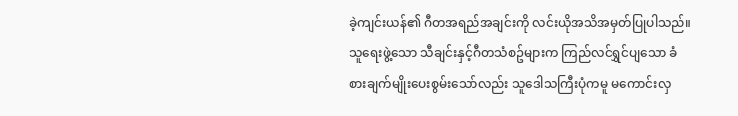ခဲ့ကျင်းယန်၏ ဂီတအရည်အချင်းကို လင်းယိုအသိအမှတ်ပြုပါသည်။ သူရေးဖွဲ့သော သီချင်းနှင့်ဂီတသံစဥ်များက ကြည်လင်ရွှင်ပျသော ခံစားချက်မျိုးပေးစွမ်းသော်လည်း သူဒေါသကြီးပုံကမူ မကောင်းလှ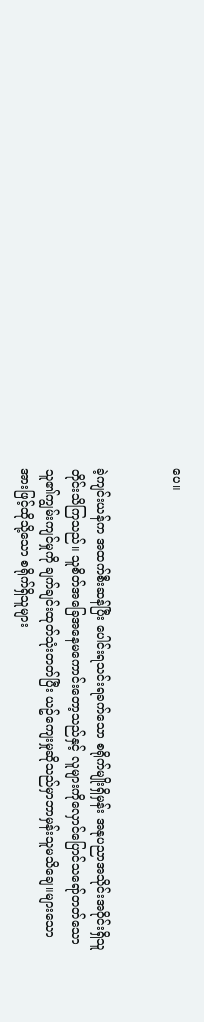ပေ။


ခဲ့ကျင်းယန်က အထက်စီးဆန်ပြီး ပေါင်းရသင်းရခက်သော စရိုက်မျိုးရှိမှန်း အနုပညာအသိုင်းအဝိုင်းရှိသူတိုင်းသိကြသည်။ သူစိတ်အခြေအနေမကောင်းတော့သည်နှင့် လူများကိုလှောင်ပြောင်သရော်တတ်သော သူ၏ကျွမ်းကျင်မှုကို ချက်ချင်းထုတ်သုံးတတ်ပြီး ယဥ်ကျေးမှုဆိုသည်မှာဘာမှန်းသူမသိချေ။များသောအားဖြင့်ထိုသို့သော စရိုက်ရှိသူများ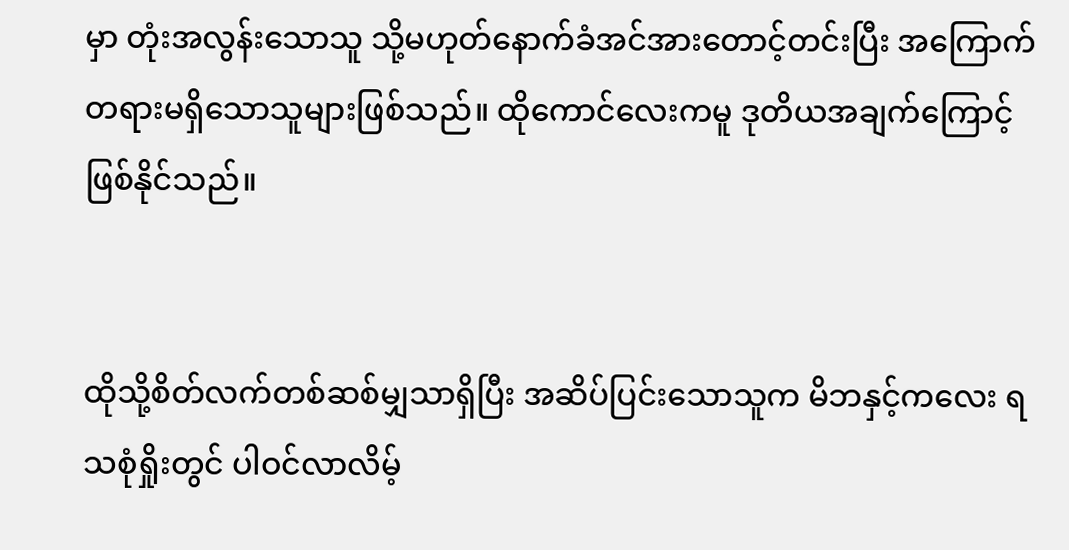မှာ တုံးအလွန်းသောသူ သို့မဟုတ်နောက်ခံအင်အားတောင့်တင်းပြီး အကြောက်တရားမရှိသောသူများဖြစ်သည်။ ထိုကောင်လေးကမူ ဒုတိယအချက်ကြောင့်ဖြစ်နိုင်သည်။


ထိုသို့စိတ်လက်တစ်ဆစ်မျှသာရှိပြီး အဆိပ်ပြင်းသောသူက မိဘနှင့်ကလေး ရသစုံရှိုးတွင် ပါဝင်လာလိမ့်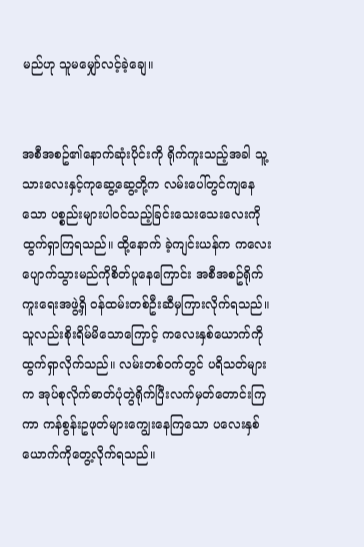မည်ဟု သူမမျှော်လင့်ခဲ့ချေ။


အစီအစဥ်၏နောက်ဆုံးပိုင်းကို ရိုက်ကူးသည့်အခါ သူ့သားလေးနှင့်ကုဆွေ့ဆွေ့တို့က လမ်းပေါ်တွင်ကျနေသော ပစ္စည်းများပါဝင်သည့်ခြင်းသေးသေးလေးကို ထွက်ရှာကြရသည်။ ထို့နောက် ခဲ့ကျင်းယန်က ကလေးပျောက်သွားမည်ကိုစိတ်ပူနေကြောင်း အစီအစဥ်ရိုက်ကူးရေးအဖွဲ့ရှိ ဝန်ထမ်းတစ်ဦးဆီမှကြားလိုက်ရသည်။ သူလည်းစိုးရိမ်မိသောကြောင့် ကလေးနှစ်ယောက်ကို ထွက်ရှာလိုက်သည်။ လမ်းတစ်ဝက်တွင် ပရိသတ်များက အုပ်စုလိုက်ဓာတ်ပုံတွဲရိုက်ပြီးလက်မှတ်တောင်းကြကာ ကန်စွန်းဥဖုတ်များကျွေးနေကြသော ပလေးနှစ်ယောက်ကိုတွေ့လိုက်ရသည်။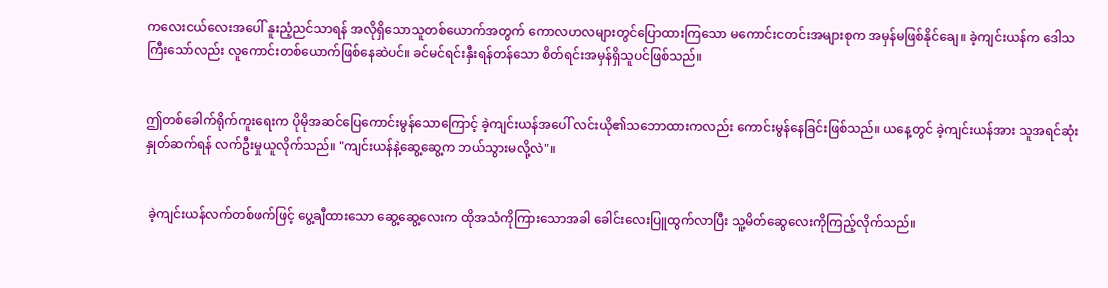ကလေးငယ်လေးအပေါ် နူးညံ့ညင်သာရန် အလိုရှိသောသူတစ်ယောက်အတွက် ကောလဟလများတွင်ပြောထားကြသော မကောင်းငတင်းအများစုက အမှန်မဖြစ်နိုင်ချေ။ ခဲ့ကျင်းယန်က ဒေါသကြီးသော်လည်း လူကောင်းတစ်ယောက်ဖြစ်နေဆဲပင်။ ခင်မင်ရင်းနှီးရန်တန်သော စိတ်ရင်းအမှန်ရှိသူပင်ဖြစ်သည်။


ဤတစ်ခေါက်ရိုက်ကူးရေးက ပိုမိုအဆင်ပြေကောင်းမွန်သောကြောင့် ခဲ့ကျင်းယန်အပေါ် လင်းယို၏သဘောထားကလည်း ကောင်းမွန်နေခြင်းဖြစ်သည်။ ယနေ့တွင် ခဲ့ကျင်းယန်အား သူအရင်ဆုံး နှုတ်ဆက်ရန် လက်ဦးမှုယူလိုက်သည်။ "ကျင်းယန်နဲ့ဆွေ့ဆွေ့က ဘယ်သွားမလို့လဲ"။


 ခဲ့ကျင်းယန်လက်တစ်ဖက်ဖြင့် ပွေ့ချီထားသော ဆွေ့ဆွေ့လေးက ထိုအသံကိုကြားသောအခါ ခေါင်းလေးပြူထွက်လာပြီး သူ့မိတ်ဆွေလေးကိုကြည့်လိုက်သည်။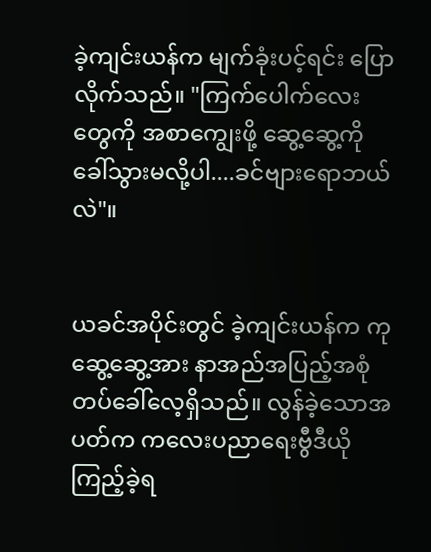ခဲ့ကျင်းယန်က မျက်ခုံးပင့်ရင်း ပြောလိုက်သည်။ "ကြက်ပေါက်လေးတွေကို အစာကျွေးဖို့ ဆွေ့ဆွေ့ကိုခေါ်သွားမလို့ပါ....ခင်ဗျားရောဘယ်လဲ"။


ယခင်အပိုင်းတွင် ခဲ့ကျင်းယန်က ကုဆွေ့ဆွေ့အား နာအည်အပြည့်အစုံတပ်ခေါ်လေ့ရှိသည်။ လွန်ခဲ့သောအပတ်က ကလေးပညာရေးဗွီဒီယိုကြည့်ခဲ့ရ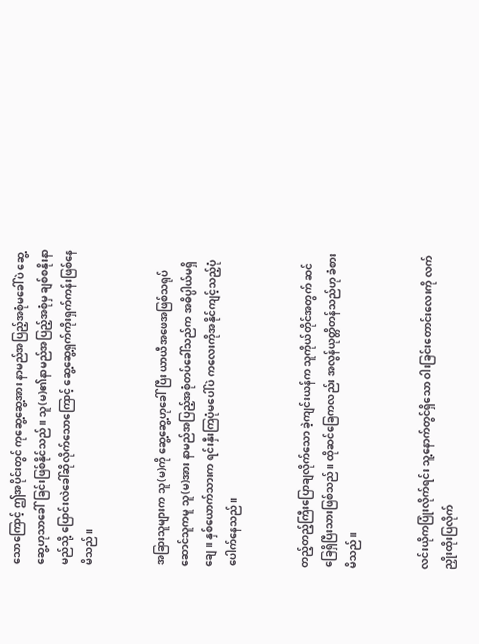သောကြောင့် ဤအပိုင်းတွင် ကုဆွေ့ဆွေ့အား နာမည်အပြည့်အစုံမခေါ်ပဲ ဆွေ့ဆွေ့ဟုသာခေါ်ခြင်းဖြစ်နိုင်သည်။ သူ(မ)၏နာမည်အပြည့်အစုံမှ ချစ်စနိုးနာမည်သို့ ပြောင်းလဲခေါ်ဆိုလိုက်သောကြောင့် ဆွေ့ဆွေ့ရှက်ကိုးရှက်ကန်းဖြစ်နေမိသည်။


အခြားသူများက သူ(မ)ကို ဆွေ့ဆွေ့ဟုခေါ်ပြီး ယာယီအဖေအဖြစ်သရုပ်ဆောင်သူကမူ သူ(မ)အား နာမည်အပြည့်အစုံတပ်ခေါ်သည်က အဓိပ္ပါယ်မရှိချေ။ နှစ်ယောက်သားက ရင်းနှီးကြပုံမပေါ်ပဲ ကလေးကိုအနိုင်ကျင့်သည့်ပုံပေါက်နေသည်။


တည့်တည့်ကြီးပြောချလိုက်သော ခဲ့ကျင်းယန်က သူကိုယ်တိုင်အတွက် ဆင်ခြေရှိပြီးသားဖြစ်သည်။ ထိုဆင်ခြေကလည်း အလွန်ယုတ္တိတန်သည်ဟု ခံစားမိသည်။


လင်းယိုကပြုံးလိုက်ရင်း သူ့နောက်တွင်ရှိသော ဝါးခြင်းတောင်းလေးကို လက်ညှိုးထိုးပြလိုက်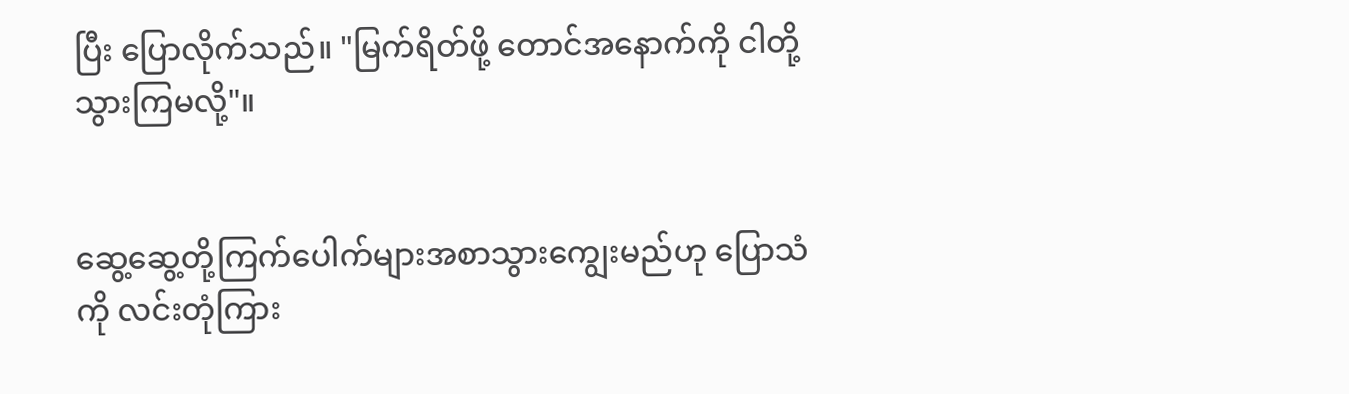ပြီး ပြောလိုက်သည်။ "မြက်ရိတ်ဖို့ တောင်အနောက်ကို ငါတို့သွားကြမလို့"။


ဆွေ့ဆွေ့တို့ကြက်ပေါက်များအစာသွားကျွေးမည်ဟု ပြောသံကို လင်းတုံကြား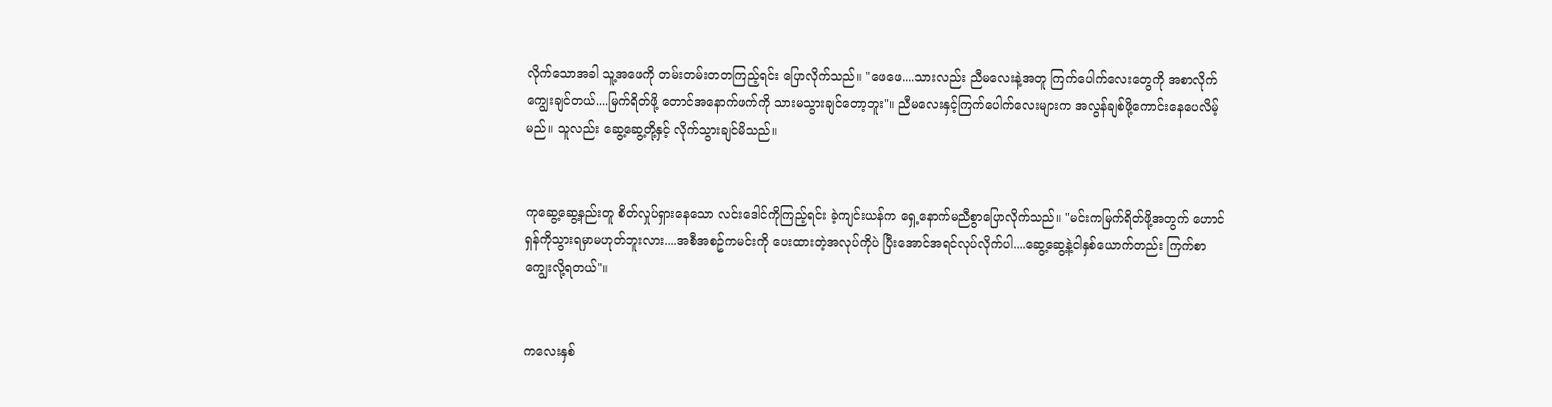လိုက်သောအခါ သူ့အဖေကို တမ်းတမ်းတတကြည့်ရင်း ပြောလိုက်သည်။ "ဖေဖေ....သားလည်း ညီမလေးနဲ့အတူ ကြက်ပေါက်လေးတွေကို အစာလိုက်ကျွေးချင်တယ်....မြက်ရိတ်ဖို့ တောင်အနောက်ဖက်ကို သားမသွားချင်တော့ဘူး"။ ညီမလေးနှင့်ကြက်ပေါက်လေးများက အလွန်ချစ်ဖို့ကောင်းနေပေလိမ့်မည်။ သူလည်း ဆွေ့ဆွေ့တို့နှင့် လိုက်သွားချင်မိသည်။


ကုဆွေ့ဆွေ့နည်းတူ စိတ်လှုပ်ရှားနေသော လင်းဒေါင်ကိုကြည့်ရင်း ခဲ့ကျင်းယန်က ရှေ့နောက်မညီစွာပြောလိုက်သည်။ "မင်းကမြက်ရိတ်ဖို့အတွက် ဟောင်ရှန်ကိုသွားရမှာမဟုတ်ဘူးလား....အစီအစဥ်ကမင်းကို ပေးထားတဲ့အလုပ်ကိုပဲ ပြီးအောင်အရင်လုပ်လိုက်ပါ....ဆွေ့ဆွေ့နဲ့ငါနှစ်ယောက်တည်း ကြက်စာကျွေးလို့ရတယ်"။


ကလေးနှစ်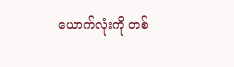ယောက်လုံးကို တစ်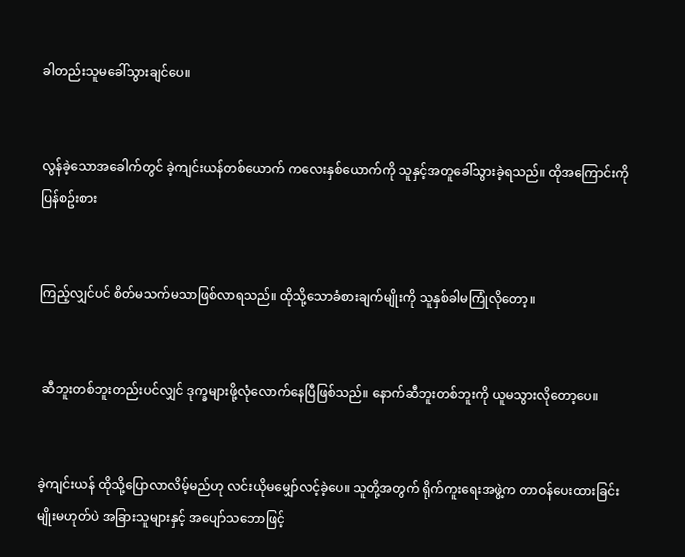ခါတည်းသူမခေါ်သွားချင်ပေ။


လွန်ခဲ့သောအခေါက်တွင် ခဲ့ကျင်းယန်တစ်ယောက် ကလေးနှစ်ယောက်ကို သူနှင့်အတူခေါ်သွားခဲ့ရသည်။ ထိုအကြောင်းကိုပြန်စဥ်းစား


ကြည့်လျှင်ပင် စိတ်မသက်မသာဖြစ်လာရသည်။ ထိုသို့သောခံစားချက်မျိုးကို သူနှစ်ခါမကြုံလိုတော့။


 ဆီဘူးတစ်ဘူးတည်းပင်လျှင် ဒုက္ခများဖို့လုံလောက်နေပြီဖြစ်သည်။ နောက်ဆီဘူးတစ်ဘူးကို ယူမသွားလိုတော့ပေ။


ခဲ့ကျင်းယန် ထိုသို့ပြောလာလိမ့်မည်ဟု လင်းယိုမမျှော်လင့်ခဲ့ပေ။ သူတို့အတွက် ရိုက်ကူးရေးအဖွဲ့က တာဝန်ပေးထားခြင်းမျိုးမဟုတ်ပဲ အခြားသူများနှင့် အပျော်သဘောဖြင့်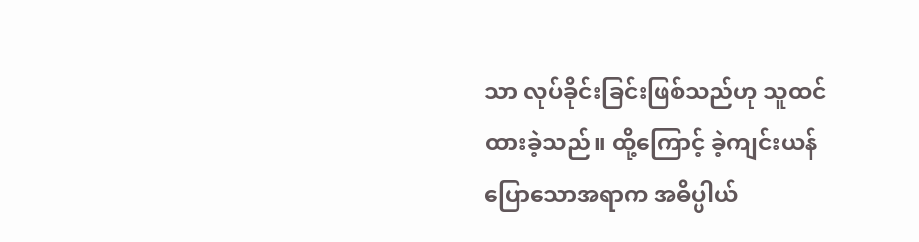သာ လုပ်ခိုင်းခြင်းဖြစ်သည်ဟု သူထင်ထားခဲ့သည်။ ထို့ကြောင့် ခဲ့ကျင်းယန်ပြောသောအရာက အဓိပ္ပါယ်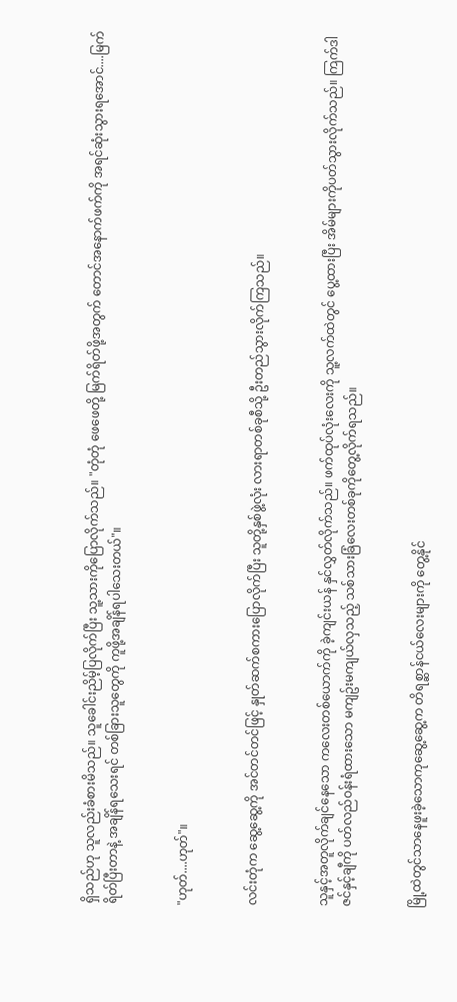ရှိသည်ဟု သူလည်းခံစားမိသည်။ သူခေါင်းညိမ့်ပြလိုက်ပြီး သူ့သားကိုပြောလိုက်သည်။ "တုံတုံ ဖေဖေတို့ မြက်ရိတ်ဖို့အတွက် တောင်အနောက်ဖက်ကို အရင်ဆုံးသွားရအောင်....မြက်ရိတ်ပြီးတာနဲ့ အချိန်ရသေးရင် တစ်ခြားသူတွေကို ကူဖို့အချိန်ရပါသေးတယ်"။


"ဟုတ်....ဟုတ်"။


လင်းတုံက ဆွေ့ဆွေ့ကို အင်တင်တင်ဖြင့် နှုတ်ဆက်စကားပြောလိုက်ပြီး သူတို့နှစ်ဖွဲ့လုံး လားရာတစ်ခုစီသို့ ဦးတည်သွားလိုက်ကြသည်။


သူနှင့်အတူလိုက်ချင်နေသော ကလေးတစ်ယောက်ကို ခဲ့ကျင်းယန် နှင်လွှတ်လိုက်သည်။ ဖက်ထုပ်လုံးလေးကို သူ့လက်ထဲတွင် ပွေ့ထားပြီး အိမ်များကိုပတ်သွားလိုက်သည်။ ကြက်ဒါဇင်နှင့်ချီကို ပတ်လည်ဝန်းရံထားသော မကျဥ်းမကျယ်လှသည့် သစ်သားခြံလေးတစ်ခုကိုတွေ့လိုက်ရသည်။


မြို့ထဲတွင်သာနေဖူးခဲ့သောကုဆွေ့ဆွေ့က တိရစ္ဆာန်ငယ်လေးများကို တွေ့နိုင်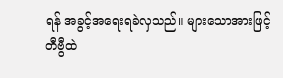ရန် အခွင့်အရေးရခဲလှသည်။ များသောအားဖြင့် တီဗွီထဲ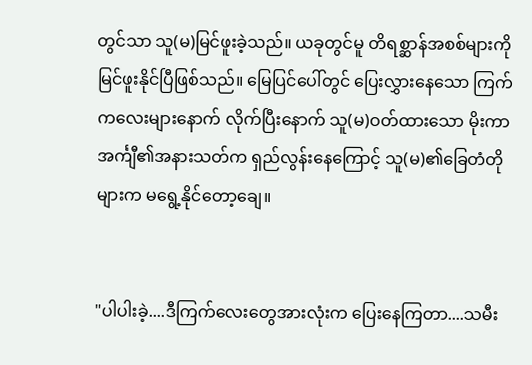တွင်သာ သူ(မ)မြင်ဖူးခဲ့သည်။ ယခုတွင်မူ တိရစ္ဆာန်အစစ်များကို မြင်ဖူးနိုင်ပြီဖြစ်သည်။ မြေပြင်ပေါ်တွင် ပြေးလွှားနေသော ကြက်ကလေးများနောက် လိုက်ပြီးနောက် သူ(မ)ဝတ်ထားသော မိုးကာအင်္ကျီ၏အနားသတ်က ရှည်လွန်းနေကြောင့် သူ(မ)၏ခြေတံတိုများက မရွေ့နိုင်တော့ချေ။


"ပါပါးခဲ့....ဒီကြက်လေးတွေအားလုံးက ပြေးနေကြတာ....သမီး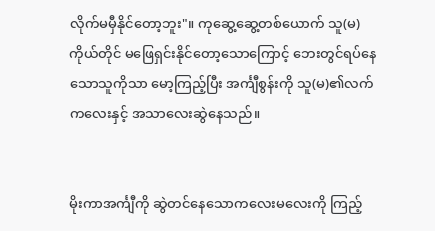လိုက်မမှီနိုင်တော့ဘူး"။ ကုဆွေ့ဆွေ့တစ်ယောက် သူ(မ)ကိုယ်တိုင် မဖြေရှင်းနိုင်တော့သောကြောင့် ဘေးတွင်ရပ်နေသောသူကိုသာ မော့ကြည့်ပြီး အင်္ကျီစွန်းကို သူ(မ)၏လက်ကလေးနှင့် အသာလေးဆွဲနေသည်။


မိုးကာအင်္ကျီကို ဆွဲတင်နေသောကလေးမလေးကို ကြည့်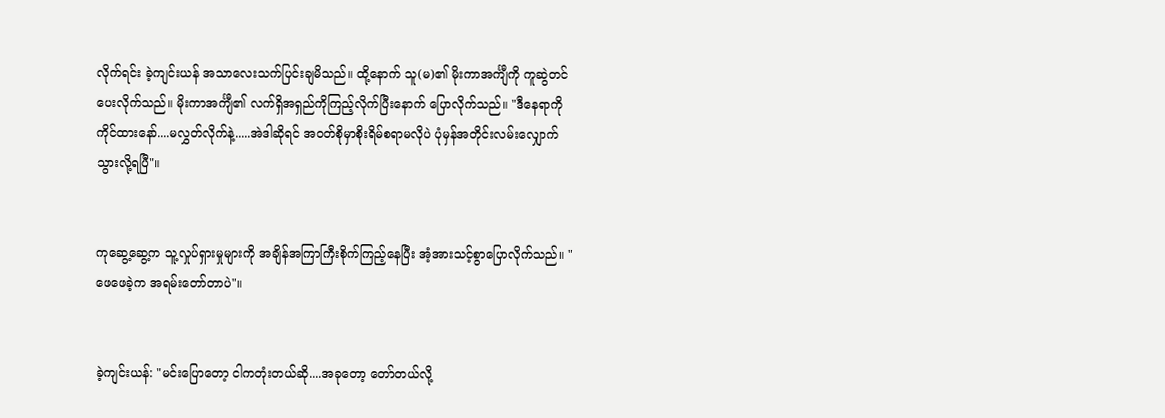လိုက်ရင်း ခဲ့ကျင်းယန် အသာလေးသက်ပြင်းချမိသည်။ ထို့နောက် သူ(မ)၏ မိုးကာအင်္ကျီကို ကူဆွဲတင်ပေးလိုက်သည်။ မိုးကာအင်္ကျီ၏ လက်ရှိအရှည်ကိုကြည့်လိုက်ပြီးနောက် ပြောလိုက်သည်။ "ဒီနေရာကိုကိုင်ထားနော်....မလွှတ်လိုက်နဲ့.....အဲဒါဆိုရင် အဝတ်စိုမှာစိုးရိမ်စရာမလိုပဲ ပုံမှန်အတိုင်းလမ်းလျှောက်သွားလို့ရပြီ"။


ကုဆွေ့ဆွေ့က သူ့လှုပ်ရှားမှုများကို အချိန်အကြာကြီးစိုက်ကြည့်နေပြီး အံ့အားသင့်စွာပြောလိုက်သည်။ "ဖေဖေခဲ့က အရမ်းတော်တာပဲ"။


ခဲ့ကျင်းယန်: "မင်းပြောတော့ ငါကတုံးတယ်ဆို....အခုတော့ တော်တယ်လို့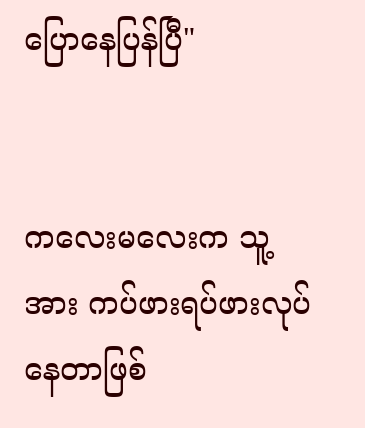ပြောနေပြန်ပြီ"


ကလေးမလေးက သူ့အား ကပ်ဖားရပ်ဖားလုပ်နေတာဖြစ်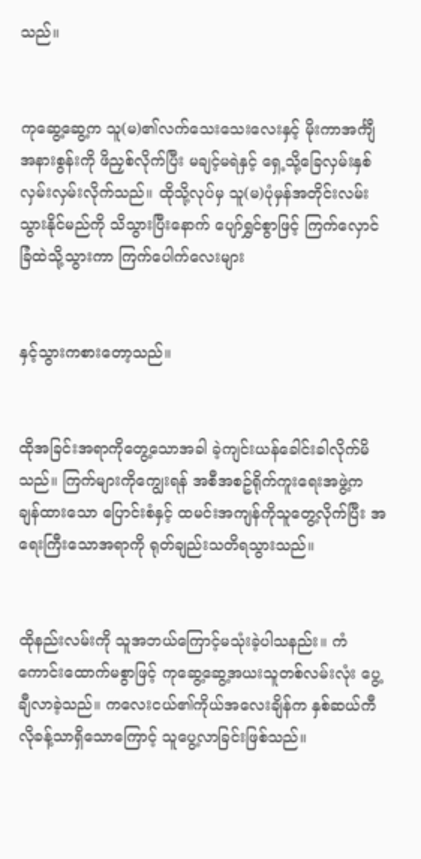သည်။


ကုဆွေ့ဆွေ့က သူ(မ)၏လက်သေးသေးလေးနှင့် မိုးကာအင်္ကျီအနားစွန်းကို ဖိညှစ်လိုက်ပြီး မချင့်မရဲနှင့် ရှေ့သို့ခြေလှမ်းနှစ်လှမ်းလှမ်းလိုက်သည်။ ထိုသို့လုပ်မှ သူ(မ)ပုံမှန်အတိုင်းလမ်းသွားနိုင်မည်ကို သိသွားပြီးနောက် ပျော်ရွှင်စွာဖြင့် ကြက်လှောင်ခြံထဲသို့သွားကာ ကြက်ပေါက်လေးများ


နှင့်သွားကစားတော့သည်။


ထိုအခြင်းအရာကိုတွေ့သောအခါ ခဲ့ကျင်းယန်ခေါင်းခါလိုက်မိသည်။ ကြက်များကိုကျွေးရန် အစီအစဥ်ရိုက်ကူးရေးအဖွဲ့က ချန်ထားသော ပြောင်းစံနှင့် ထမင်းအကျန်ကိုသူတွေ့လိုက်ပြီး အရေးကြီးသောအရာကို ရုတ်ချည်းသတိရသွားသည်။


ထိုနည်းလမ်းကို သူအဘယ်ကြောင့်မသုံးခဲ့ပါသနည်း။ ကံကောင်းထောက်မစွာဖြင့် ကုဆွေ့ဆွေ့အယးသူတစ်လမ်းလုံး ပွေ့ချီလာခဲ့သည်။ ကလေးငယ်၏ကိုယ်အလေးချိန်က နှစ်ဆယ်ကီလိုခန့်သာရှိသောကြောင့် သူပွေ့လာခြင်းဖြစ်သည်။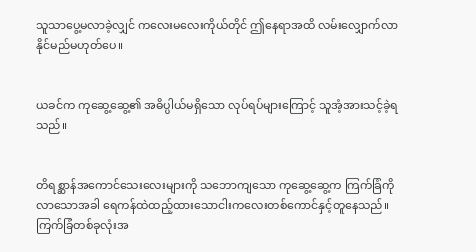သူသာပွေ့မလာခဲ့လျှင် ကလေးမလေးကိုယ်တိုင် ဤနေရာအထိ လမ်းလျှောက်လာနိုင်မည်မဟုတ်ပေ။


ယခင်က ကုဆွေ့ဆွေ့၏ အဓိပ္ပါယ်မရှိသော လုပ်ရပ်များကြောင့် သူအံ့အားသင့်ခဲ့ရသည်။


တိရစ္ဆာန်အကောင်သေးလေးများကို သဘောကျသော ကုဆွေ့ဆွေ့က ကြက်ခြံကိုလာသောအခါ ရေကန်ထဲထည့်ထားသောငါးကလေးတစ်ကောင်နှင့်တူနေသည်။ ကြက်ခြံတစ်ခုလုံးအ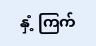နှံ့ ကြက်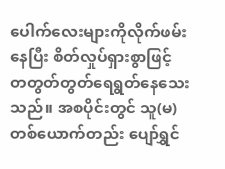ပေါက်လေးများကိုလိုက်ဖမ်းနေပြီး စိတ်လှုပ်ရှားစွာဖြင့် တတွတ်တွတ်ရေရွတ်နေသေးသည်။ အစပိုင်းတွင် သူ(မ)တစ်ယောက်တည်း ပျော်ရွှင်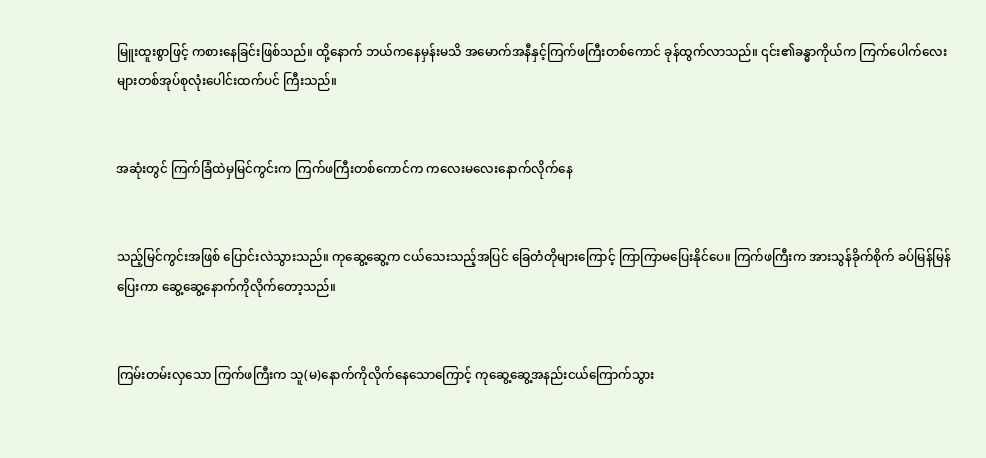မြူးထူးစွာဖြင့် ကစားနေခြင်းဖြစ်သည်။ ထို့နောက် ဘယ်ကနေမှန်းမသိ အမောက်အနီနှင့်ကြက်ဖကြီးတစ်ကောင် ခုန်ထွက်လာသည်။ ၎င်း၏ခန္ဓာကိုယ်က ကြက်ပေါက်လေးများတစ်အုပ်စုလုံးပေါင်းထက်ပင် ကြီးသည်။


အဆုံးတွင် ကြက်ခြံထဲမှမြင်ကွင်းက ကြက်ဖကြီးတစ်ကောင်က ကလေးမလေးနောက်လိုက်နေ


သည့်မြင်ကွင်းအဖြစ် ပြောင်းလဲသွားသည်။ ကုဆွေ့ဆွေ့က ငယ်သေးသည့်အပြင် ခြေတံတိုများကြောင့် ကြာကြာမပြေးနိုင်ပေ။ ကြက်ဖကြီးက အားသွန်ခိုက်စိုက် ခပ်မြန်မြန်ပြေးကာ ဆွေ့ဆွေ့နောက်ကိုလိုက်တော့သည်။


ကြမ်းတမ်းလှသော ကြက်ဖကြီးက သူ(မ)နောက်ကိုလိုက်နေသောကြောင့် ကုဆွေ့ဆွေ့အနည်းငယ်ကြောက်သွား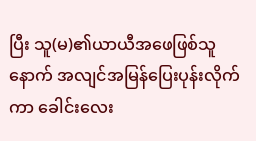ပြီး သူ(မ)၏ယာယီအဖေဖြစ်သူနောက် အလျင်အမြန်ပြေးပုန်းလိုက်ကာ ခေါင်းလေး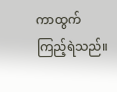ကာထွက်ကြည့်ရဲသည်။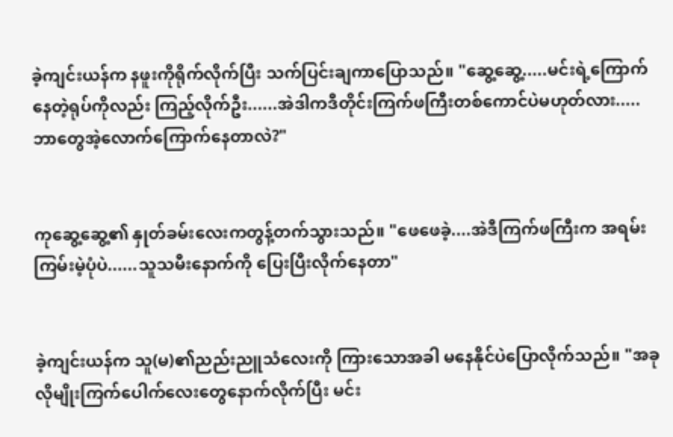ခဲ့ကျင်းယန်က နဖူးကိုရိုက်လိုက်ပြီး သက်ပြင်းချကာပြောသည်။ "ဆွေ့ဆွေ့.....မင်းရဲ့ကြောက်နေတဲ့ရုပ်ကိုလည်း ကြည့်လိုက်ဦး......အဲဒါကဒီတိုင်းကြက်ဖကြီးတစ်ကောင်ပဲမဟုတ်လား.....ဘာတွေအဲ့လောက်ကြောက်နေတာလဲ?"


ကုဆွေ့ဆွေ့၏ နှုတ်ခမ်းလေးကတွန့်တက်သွားသည်။ "ဖေဖေခဲ့....အဲဒီကြက်ဖကြီးက အရမ်းကြမ်းမဲ့ပုံပဲ......သူသမီးနောက်ကို ပြေးပြီးလိုက်နေတာ"


ခဲ့ကျင်းယန်က သူ(မ)၏ညည်းညူသံလေးကို ကြားသောအခါ မနေနိုင်ပဲပြောလိုက်သည်။ "အခုလိုမျိုးကြက်ပေါက်လေးတွေနောက်လိုက်ပြီး မင်း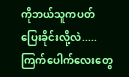ကိုဘယ်သူကပတ်ပြေးခိုင်းလို့လဲ.....ကြက်ပေါက်လေးတွေ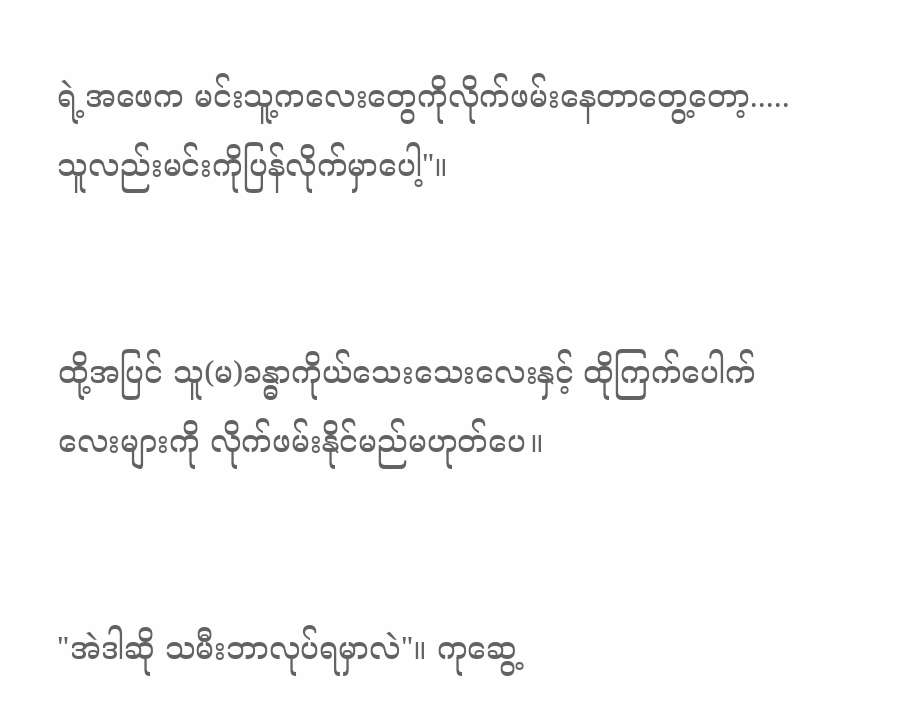ရဲ့အဖေက မင်းသူ့ကလေးတွေကိုလိုက်ဖမ်းနေတာတွေ့တော့.....သူလည်းမင်းကိုပြန်လိုက်မှာပေါ့"။


ထို့အပြင် သူ(မ)ခန္ဓာကိုယ်သေးသေးလေးနှင့် ထိုကြက်ပေါက်လေးများကို လိုက်ဖမ်းနိုင်မည်မဟုတ်ပေ။


"အဲဒါဆို သမီးဘာလုပ်ရမှာလဲ"။ ကုဆွေ့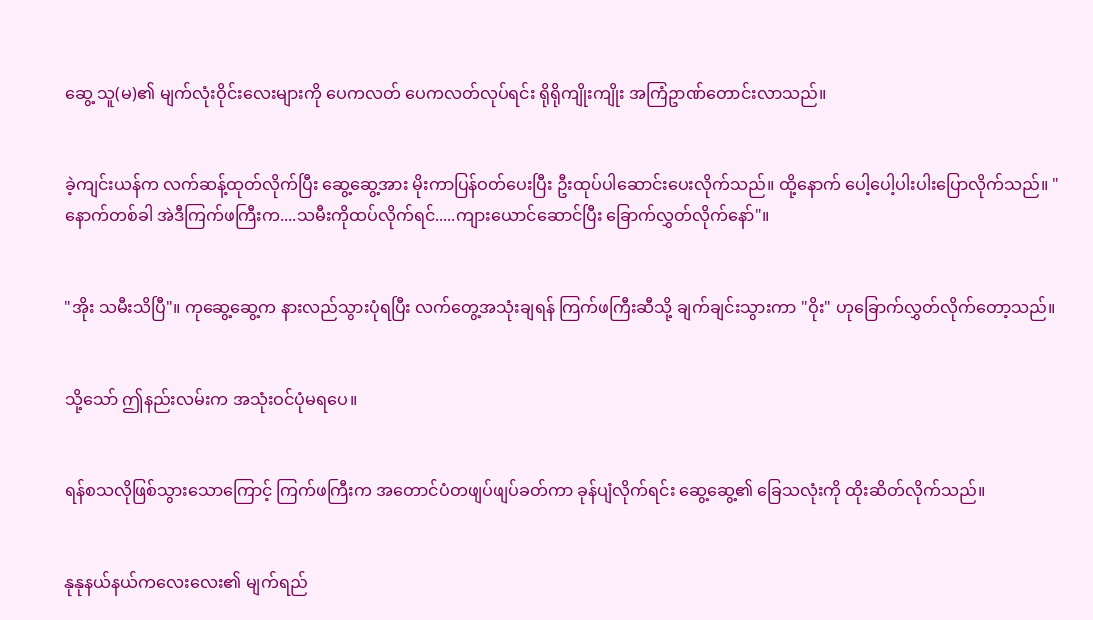ဆွေ့ သူ(မ)၏ မျက်လုံးဝိုင်းလေးများကို ပေကလတ် ပေကလတ်လုပ်ရင်း ရိုရိုကျိုးကျိုး အကြံဥာဏ်တောင်းလာသည်။


ခဲ့ကျင်းယန်က လက်ဆန့်ထုတ်လိုက်ပြီး ဆွေ့ဆွေ့အား မိုးကာပြန်ဝတ်ပေးပြီး ဦးထုပ်ပါဆောင်းပေးလိုက်သည်။ ထို့နောက် ပေါ့ပေါ့ပါးပါးပြောလိုက်သည်။ "နောက်တစ်ခါ အဲဒီကြက်ဖကြီးက....သမီးကိုထပ်လိုက်ရင်.....ကျားယောင်ဆောင်ပြီး ခြောက်လွှတ်လိုက်နော်"။


"အိုး သမီးသိပြီ"။ ကုဆွေ့ဆွေ့က နားလည်သွားပုံရပြီး လက်တွေ့အသုံးချရန် ကြက်ဖကြီးဆီသို့ ချက်ချင်းသွားကာ "ဝိုး" ဟုခြောက်လွှတ်လိုက်တော့သည်။


သို့သော် ဤနည်းလမ်းက အသုံးဝင်ပုံမရပေ။


ရန်စသလိုဖြစ်သွားသောကြောင့် ကြက်ဖကြီးက အတောင်ပံတဖျပ်ဖျပ်ခတ်ကာ ခုန်ပျံလိုက်ရင်း ဆွေ့ဆွေ့၏ ခြေသလုံးကို ထိုးဆိတ်လိုက်သည်။


နုနုနယ်နယ်ကလေးလေး၏ မျက်ရည်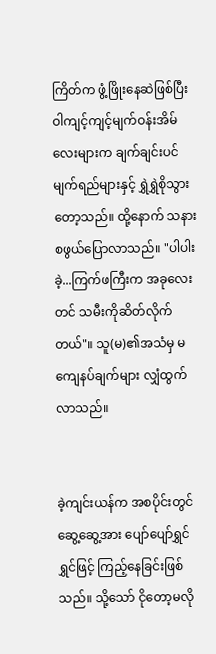ကြိတ်က ဖွံ့ဖြိုးနေဆဲဖြစ်ပြီး ဝါကျင့်ကျင့်မျက်ဝန်းအိမ်လေးများက ချက်ချင်းပင် မျက်ရည်များနှင့် ရွှဲရွှဲစိုသွားတော့သည်။ ထို့နောက် သနားစဖွယ်ပြောလာသည်။ "ပါပါးခဲ့...ကြက်ဖကြီးက အခုလေးတင် သမီးကိုဆိတ်လိုက်တယ်"။ သူ(မ)၏အသံမှ မကျေနပ်ချက်များ လျှံထွက်လာသည်။


ခဲ့ကျင်းယန်က အစပိုင်းတွင် ဆွေ့ဆွေ့အား ပျော်ပျော်ရွှင်ရွှင်ဖြင့် ကြည့်နေခြင်းဖြစ်သည်။ သို့သော် ငိုတော့မလို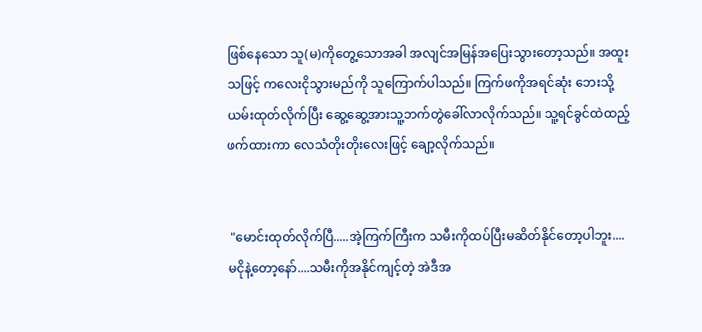ဖြစ်နေသော သူ(မ)ကိုတွေ့သောအခါ အလျင်အမြန်အပြေးသွားတော့သည်။ အထူးသဖြင့် ကလေးငိုသွားမည်ကို သူကြောက်ပါသည်။ ကြက်ဖကိုအရင်ဆုံး ဘေးသို့ယမ်းထုတ်လိုက်ပြီး ဆွေ့ဆွေ့အားသူ့ဘက်တွဲခေါ်လာလိုက်သည်။ သူ့ရင်ခွင်ထဲထည့်ဖက်ထားကာ လေသံတိုးတိုးလေးဖြင့် ချော့လိုက်သည်။


 "မောင်းထုတ်လိုက်ပြီ.....အဲ့ကြက်ကြီးက သမီးကိုထပ်ပြီးမဆိတ်နိုင်တော့ပါဘူး....မငိုနဲ့တော့နော်....သမီးကိုအနိုင်ကျင့်တဲ့ အဲဒီအ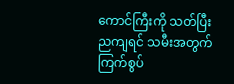ကောင်ကြီးကို သတ်ပြီး ညကျရင် သမီးအတွက် ကြက်စွပ်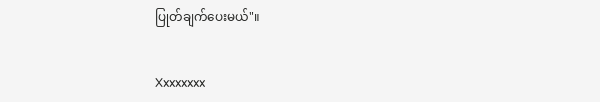ပြုတ်ချက်ပေးမယ်"။


Xxxxxxxx